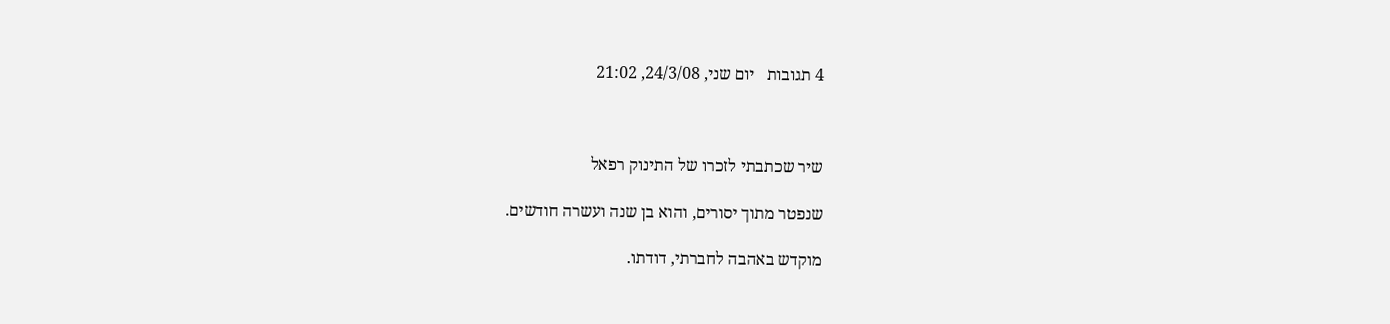4 תגובות   יום שני, 24/3/08, 21:02



שיר שכתבתי לזכרו של התינוק רפאל

שנפטר מתוך יסורים, והוא בן שנה ועשרה חודשים.

מוקדש באהבה לחברתי, דודתו.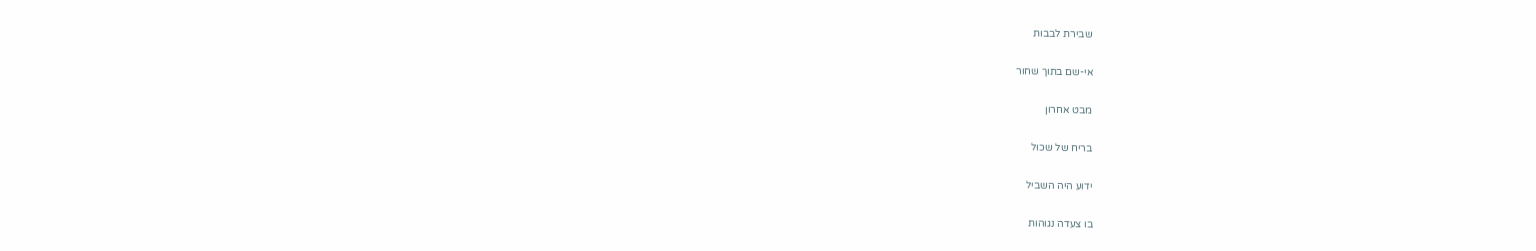שבירת לבבות

אי-שם בתוך שחור

מבט אחרון

בריח של שכול

ידוע היה השביל

בו צעדה נגוהות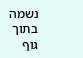נשמה בתוך גוף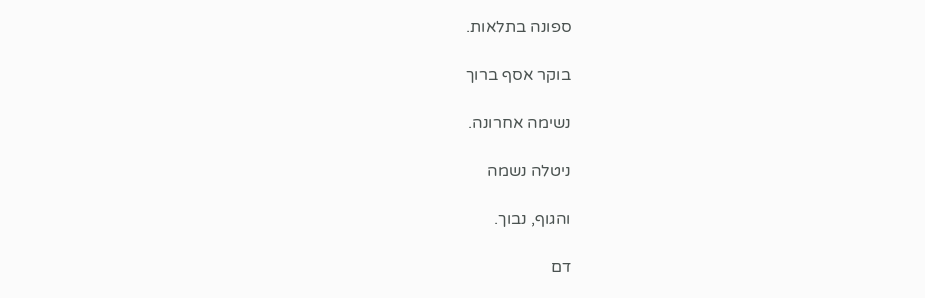ספונה בתלאות.

בוקר אסף ברוך

נשימה אחרונה.

ניטלה נשמה

והגוף, נבוך.

דם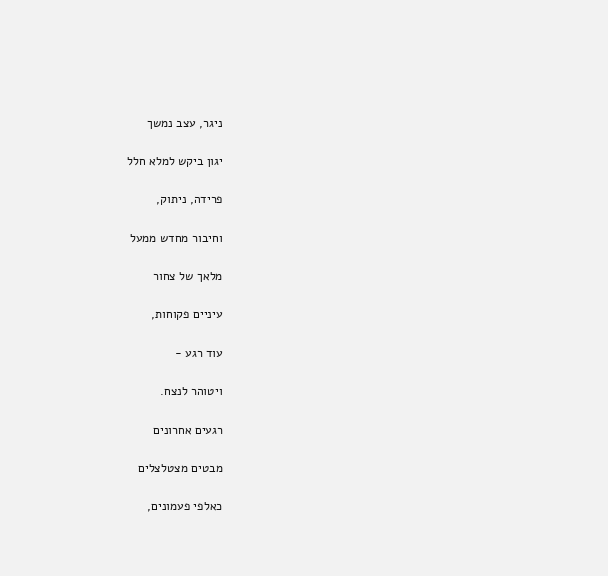ניגר, עצב נמשך

יגון ביקש למלא חלל

פרידה, ניתוק,

וחיבור מחדש ממעל

מלאך של צחור

עיניים פקוחות,

עוד רגע -

ויטוהר לנצח.

רגעים אחרונים

מבטים מצטלצלים

כאלפי פעמונים,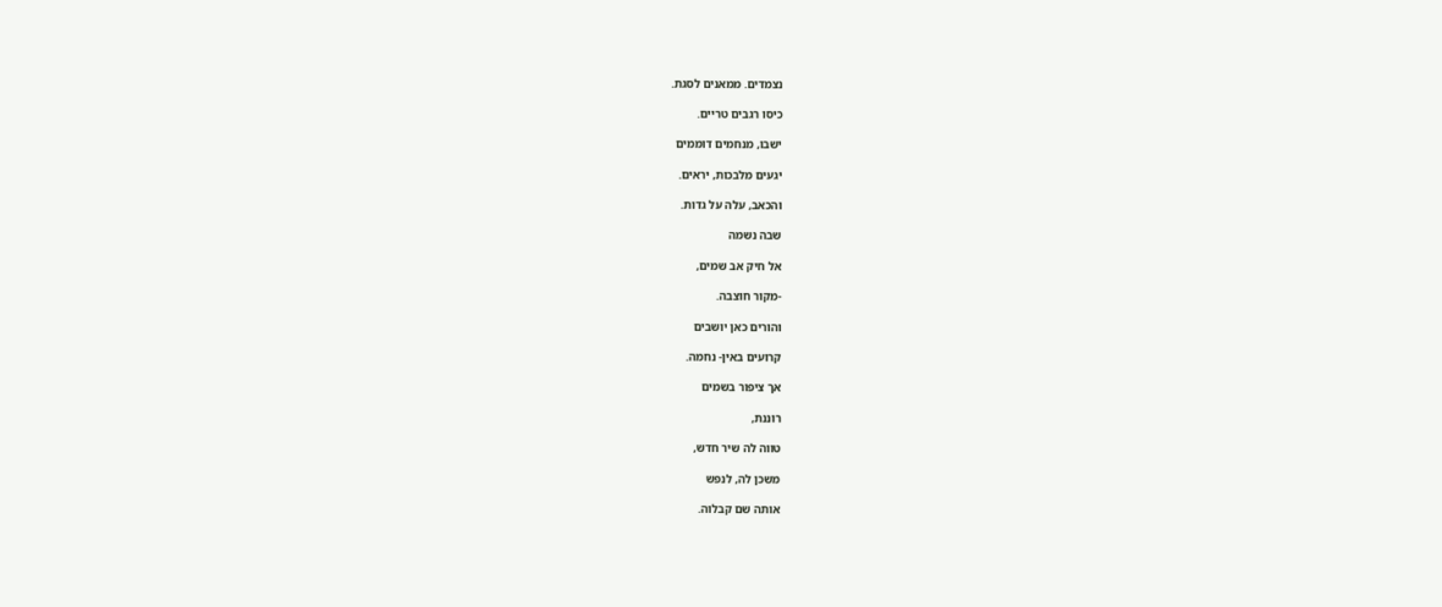נצמדים. ממאנים לסגת.

כיסו רגבים טריים.

ישבו, מנחמים דוממים

יגעים מלבכות, יראים.

והכאב, עלה על גדות.

שבה נשמה

אל חיק אב שמים,

-מקור חוצבה.

והורים כאן יושבים

קרועים באין- נחמה.

אך ציפור בשמים

רוננת,

טווה לה שיר חדש,

משכן לה, לנפש

אותה שם קבלוה.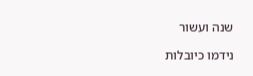שנה ועשור

נידמו כיובלות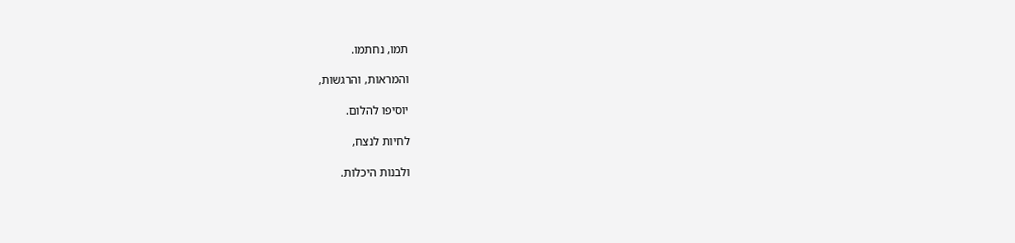תמו, נחתמו.

והמראות, והרגשות,

יוסיפו להלום.

לחיות לנצח,

ולבנות היכלות.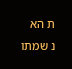ת הא   נ שמתו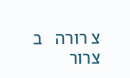צ רורה   ב צרור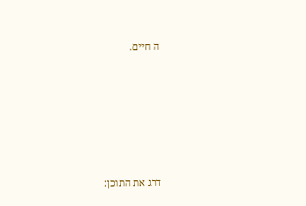ה חיים.







דרג את התוכן: